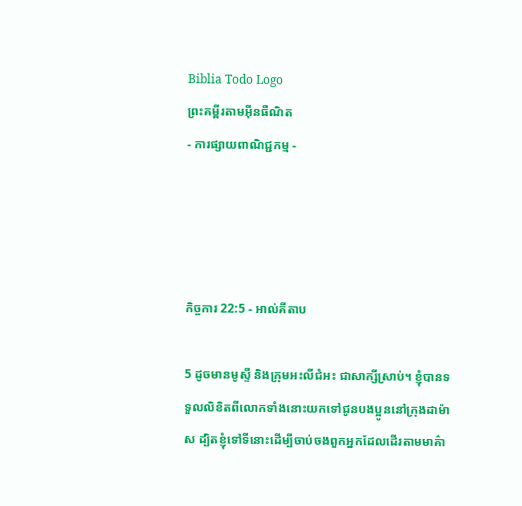Biblia Todo Logo
ព្រះគម្ពីរតាមអ៊ីនធឺណិត
- ការផ្សាយពាណិជ្ជកម្ម -




កិច្ចការ 22:5 - អាល់គីតាប

5 ដូចមានមូស្ទី និងក្រុមអះលី‌ជំអះ ជាសាក្សីស្រាប់។ ខ្ញុំបានទទួលលិខិតពីលោកទាំងនោះយកទៅជូនបងប្អូននៅក្រុងដាម៉ាស ដ្បិតខ្ញុំទៅទីនោះដើម្បីចាប់ចងពួកអ្នកដែលដើរតាមមាគ៌ា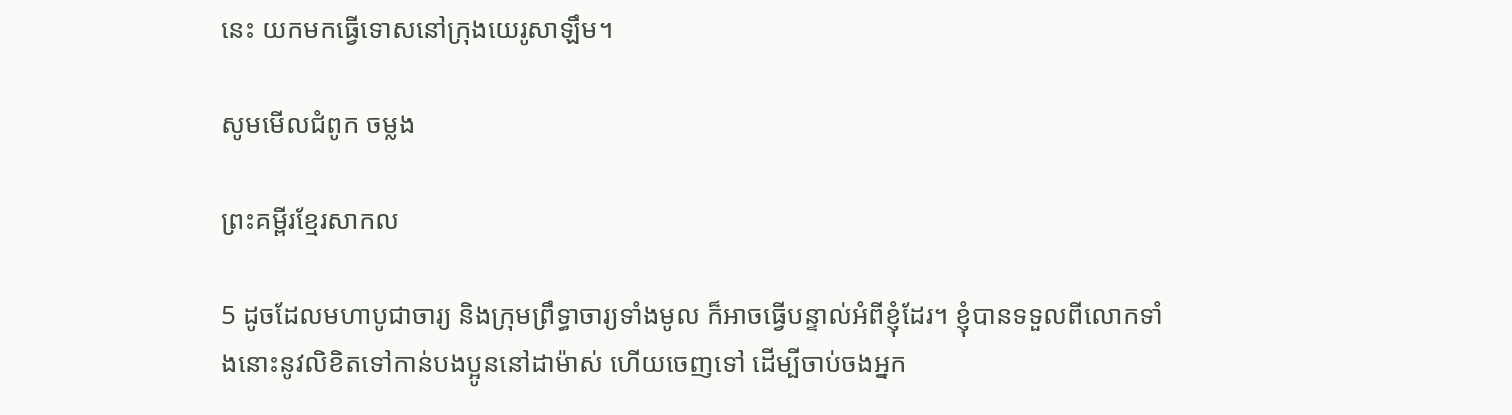នេះ យកមកធ្វើទោសនៅក្រុងយេរូ‌សាឡឹម។

សូមមើលជំពូក ចម្លង

ព្រះគម្ពីរខ្មែរសាកល

5 ដូចដែលមហាបូជាចារ្យ និងក្រុមព្រឹទ្ធាចារ្យទាំងមូល ក៏អាចធ្វើបន្ទាល់អំពីខ្ញុំដែរ។ ខ្ញុំបានទទួលពីលោកទាំងនោះនូវលិខិតទៅកាន់បងប្អូននៅដាម៉ាស់ ហើយចេញទៅ ដើម្បីចាប់ចងអ្នក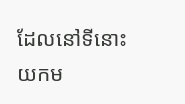ដែលនៅទីនោះ យកម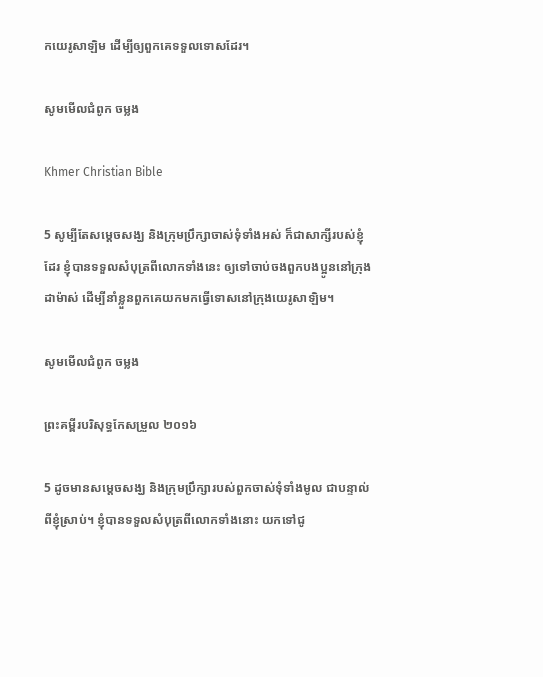កយេរូសាឡិម ដើម្បីឲ្យពួកគេទទួលទោសដែរ។

សូមមើលជំពូក ចម្លង

Khmer Christian Bible

5 សូម្បីតែសម្ដេចសង្ឃ និងក្រុមប្រឹក្សាចាស់ទុំទាំងអស់ ក៏ជាសាក្សីរបស់ខ្ញុំដែរ ខ្ញុំបានទទួលសំបុត្រពីលោកទាំងនេះ ឲ្យទៅចាប់ចងពួកបងប្អូននៅក្រុងដាម៉ាស់ ដើម្បីនាំខ្លួនពួកគេយកមកធ្វើទោសនៅក្រុងយេរូសាឡិម។

សូមមើលជំពូក ចម្លង

ព្រះគម្ពីរបរិសុទ្ធកែសម្រួល ២០១៦

5 ដូចមានសម្តេចសង្ឃ និងក្រុម‌ប្រឹក្សារបស់ពួកចាស់ទុំទាំងមូល ជាបន្ទាល់ពីខ្ញុំស្រាប់។ ខ្ញុំបានទទួលសំបុត្រពីលោកទាំងនោះ យកទៅជូ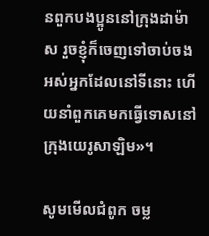នពួកបង‌ប្អូននៅក្រុងដាម៉ាស រួចខ្ញុំក៏ចេញទៅចាប់ចងអស់អ្នកដែលនៅទីនោះ ហើយនាំពួកគេមកធ្វើទោសនៅក្រុងយេរូ‌សាឡិម»។

សូមមើលជំពូក ចម្ល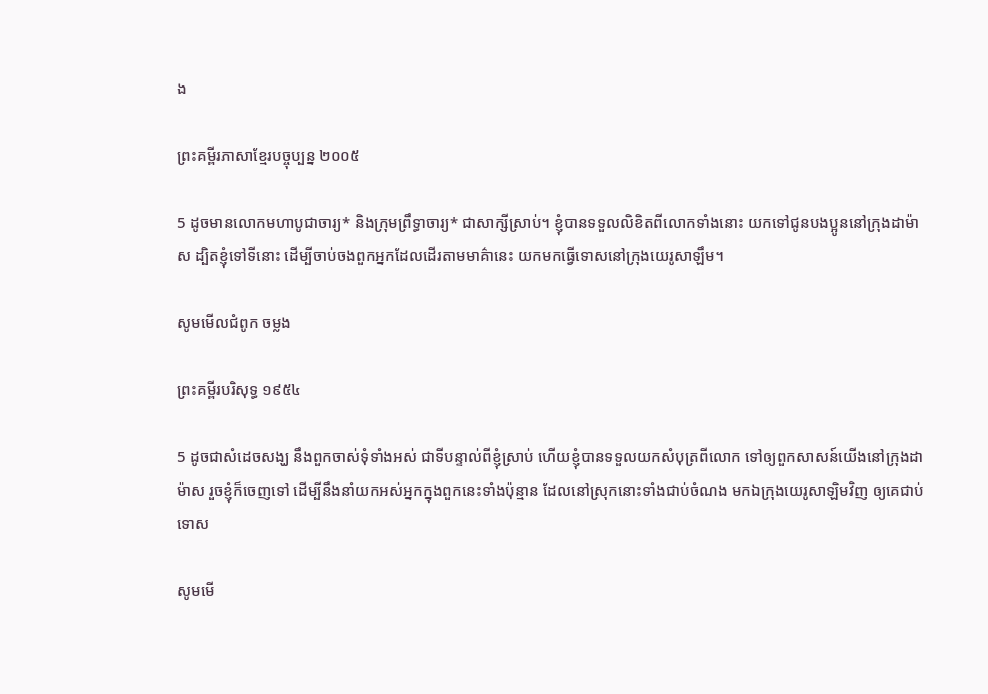ង

ព្រះគម្ពីរភាសាខ្មែរបច្ចុប្បន្ន ២០០៥

5 ដូចមានលោកមហាបូជា‌ចារ្យ* និងក្រុមព្រឹទ្ធា‌ចារ្យ* ជាសាក្សីស្រាប់។ ខ្ញុំបានទទួលលិខិតពីលោកទាំងនោះ យកទៅជូនបងប្អូននៅក្រុងដាម៉ាស ដ្បិតខ្ញុំទៅទីនោះ ដើម្បីចាប់ចងពួកអ្នកដែលដើរតាមមាគ៌ានេះ យកមកធ្វើទោសនៅក្រុងយេរូ‌សាឡឹម។

សូមមើលជំពូក ចម្លង

ព្រះគម្ពីរបរិសុទ្ធ ១៩៥៤

5 ដូចជាសំដេចសង្ឃ នឹងពួកចាស់‌ទុំទាំងអស់ ជាទីបន្ទាល់ពីខ្ញុំស្រាប់ ហើយខ្ញុំបានទទួលយកសំបុត្រពីលោក ទៅឲ្យពួកសាសន៍យើងនៅក្រុងដាម៉ាស រួចខ្ញុំក៏ចេញទៅ ដើម្បីនឹងនាំយកអស់អ្នកក្នុងពួកនេះទាំងប៉ុន្មាន ដែលនៅស្រុកនោះទាំងជាប់ចំណង មកឯក្រុងយេរូ‌សាឡិមវិញ ឲ្យគេជាប់ទោស

សូមមើ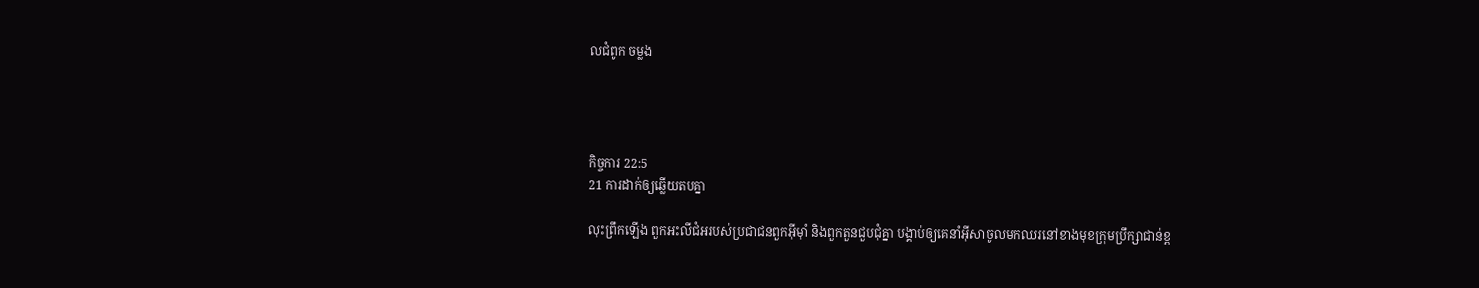លជំពូក ចម្លង




កិច្ចការ 22:5
21 ការដាក់ឲ្យឆ្លើយតបគ្នា

លុះព្រឹកឡើង ពួកអះលី‌ជំអរបស់ប្រជា‌ជនពួកអ៊ីម៉ាំ និងពួកតួនជួប‌ជុំគ្នា បង្គាប់ឲ្យគេនាំអ៊ីសាចូលមកឈរនៅខាងមុខក្រុមប្រឹក្សាជាន់ខ្ព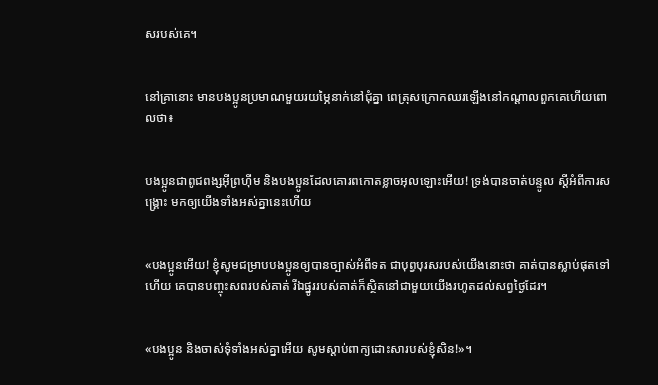សរបស់គេ។


នៅគ្រានោះ មានបងប្អូនប្រមាណមួយរយម្ភៃនាក់នៅជុំគ្នា ពេត្រុសក្រោកឈរឡើងនៅកណ្ដាលពួកគេហើយពោលថា៖


បងប្អូនជាពូជ‌ពង្សអ៊ីព្រហ៊ីម និងបងប្អូនដែលគោរពកោតខ្លាចអុលឡោះអើយ! ទ្រង់បានចាត់បន្ទូល ស្ដីអំពីការសង្គ្រោះ មកឲ្យយើងទាំងអស់គ្នានេះហើយ


«បងប្អូនអើយ! ខ្ញុំសូមជម្រាបបងប្អូនឲ្យបានច្បាស់អំពីទត ជាបុព្វ‌បុរសរបស់យើងនោះថា គាត់បានស្លាប់ផុតទៅហើយ គេបានបញ្ចុះសពរបស់គាត់ រីឯផ្នូររបស់គាត់ក៏ស្ថិតនៅជាមួយយើងរហូតដល់សព្វថ្ងៃដែរ។


«បងប្អូន និងចាស់ទុំទាំងអស់គ្នាអើយ សូមស្ដាប់ពាក្យដោះ‌សារបស់ខ្ញុំសិន!»។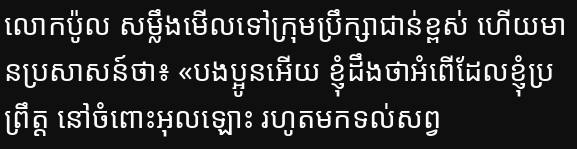លោកប៉ូល សម្លឹងមើលទៅក្រុមប្រឹក្សាជាន់ខ្ពស់ ហើយមានប្រសាសន៍ថា៖ «បងប្អូនអើយ ខ្ញុំដឹងថាអំពើដែលខ្ញុំប្រព្រឹត្ដ នៅចំពោះអុលឡោះ រហូតមកទល់សព្វ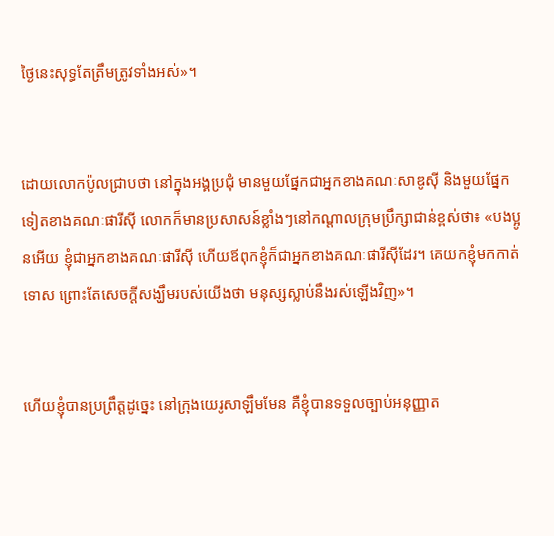ថ្ងៃនេះសុទ្ធតែត្រឹមត្រូវទាំងអស់»។


ដោយលោកប៉ូលជ្រាបថា នៅក្នុងអង្គប្រជុំ មានមួយផ្នែកជាអ្នកខាងគណៈ‌សាឌូស៊ី និងមួយផ្នែកទៀតខាងគណៈ‌ផារីស៊ី លោកក៏មានប្រសាសន៍ខ្លាំងៗនៅកណ្ដាលក្រុមប្រឹក្សាជាន់ខ្ពស់ថា៖ «បងប្អូនអើយ ខ្ញុំជាអ្នកខាងគណៈ‌ផារីស៊ី ហើយឪពុកខ្ញុំក៏ជាអ្នកខាងគណៈ‌ផារីស៊ីដែរ។ គេយកខ្ញុំមកកាត់ទោស ព្រោះតែសេចក្ដីសង្ឃឹមរបស់យើងថា មនុស្សស្លាប់នឹងរស់ឡើងវិញ»។


ហើយខ្ញុំបានប្រព្រឹត្ដដូច្នេះ នៅក្រុងយេរូ‌សាឡឹមមែន គឺខ្ញុំបានទទួលច្បាប់អនុញ្ញាត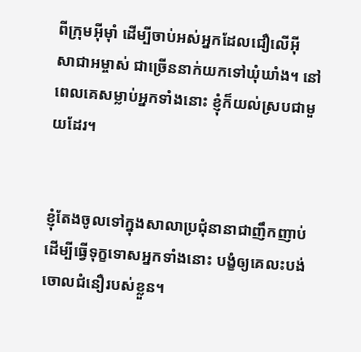ពីក្រុមអ៊ីមុាំ ដើម្បីចាប់អស់អ្នកដែលជឿលើអ៊ីសា‌ជាអម្ចាស់ ជាច្រើននាក់យកទៅឃុំ‌ឃាំង។ នៅពេលគេសម្លាប់អ្នកទាំងនោះ ខ្ញុំក៏យល់ស្របជាមួយដែរ។


ខ្ញុំតែងចូលទៅក្នុងសាលាប្រជុំនានាជាញឹកញាប់ ដើម្បីធ្វើទុក្ខទោសអ្នកទាំងនោះ បង្ខំឲ្យគេលះ‌បង់ចោលជំនឿរបស់ខ្លួន។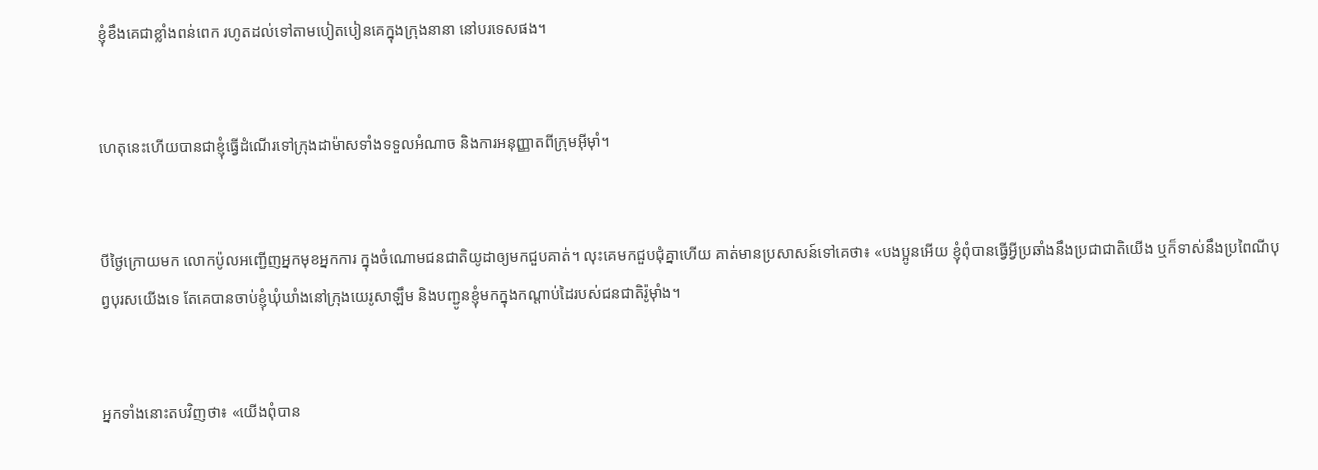ខ្ញុំខឹងគេជាខ្លាំងពន់ពេក រហូតដល់ទៅតាមបៀត‌បៀនគេក្នុងក្រុងនានា នៅបរទេសផង។


ហេតុនេះហើយបានជាខ្ញុំធ្វើដំណើរទៅក្រុងដាម៉ាសទាំងទទួលអំណាច និងការអនុញ្ញាតពីក្រុមអ៊ីមុាំ។


បីថ្ងៃក្រោយមក លោកប៉ូលអញ្ជើញអ្នកមុខអ្នកការ ក្នុងចំណោមជន‌ជាតិយូដាឲ្យមកជួបគាត់។ លុះគេមកជួប‌ជុំគ្នាហើយ គាត់មានប្រសាសន៍ទៅគេថា៖ «បងប្អូនអើយ ខ្ញុំពុំបានធ្វើអ្វីប្រឆាំងនឹងប្រជា‌ជាតិយើង ឬក៏ទាស់នឹងប្រពៃ‌ណីបុព្វ‌បុរសយើងទេ តែគេបានចាប់ខ្ញុំឃុំ‌ឃាំងនៅក្រុងយេរូ‌សាឡឹម និងបញ្ជូនខ្ញុំមកក្នុងកណ្ដាប់ដៃរបស់ជន‌ជាតិរ៉ូម៉ាំង។


អ្នកទាំងនោះតបវិញថា៖ «យើងពុំបាន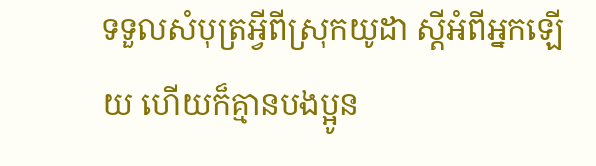ទទួលសំបុត្រអ្វីពីស្រុកយូដា ស្ដីអំពីអ្នកឡើយ ហើយក៏គ្មានបងប្អូន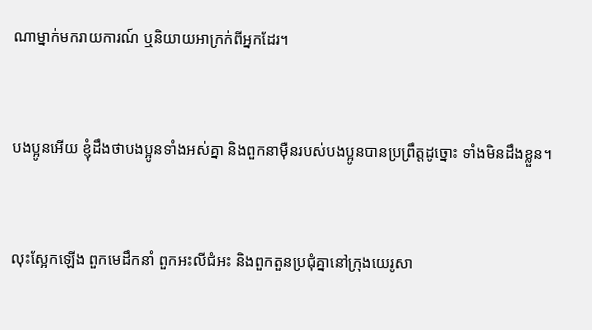ណាម្នាក់មករាយ‌ការណ៍ ឬនិយាយអាក្រក់ពីអ្នកដែរ។


បងប្អូនអើយ ខ្ញុំដឹងថាបងប្អូនទាំងអស់គ្នា និងពួកនាម៉ឺនរបស់បងប្អូនបានប្រព្រឹត្ដដូច្នោះ ទាំងមិនដឹងខ្លួន។


លុះស្អែកឡើង ពួកមេដឹកនាំ ពួកអះលី‌ជំអះ និងពួកតួនប្រជុំគ្នានៅក្រុងយេរូ‌សា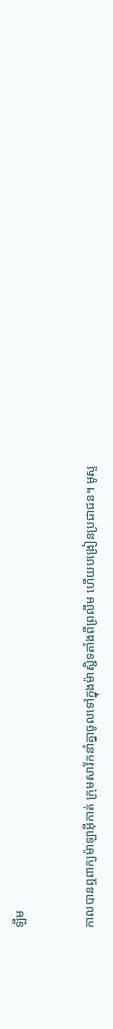ឡឹម


កាលបានឮពាក្យម៉ាឡា‌អ៊ីកាត់ ក្រុមសាវ័កនាំគ្នាចូលទៅក្នុងម៉ាស្ជិទតាំងពីព្រលឹម ហើយបង្រៀនប្រជា‌ជន។ មូស្ទ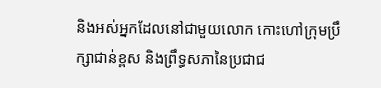និងអស់អ្នកដែលនៅជាមួយលោក កោះហៅក្រុមប្រឹក្សាជាន់ខ្ពស និងព្រឹទ្ធ‌សភានៃប្រជា‌ជ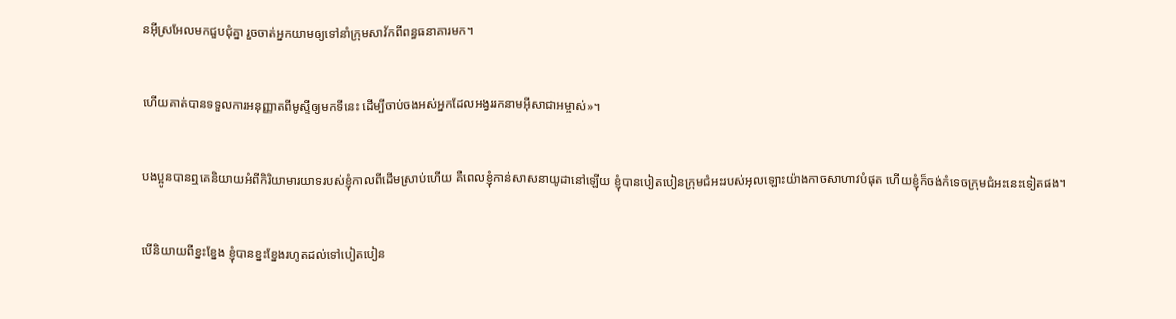នអ៊ីស្រ‌អែលមកជួបជុំគ្នា រួចចាត់អ្នកយាមឲ្យទៅនាំក្រុមសាវ័កពីពន្ធ‌ធនាគារមក។


ហើយគាត់បានទទួលការអនុញ្ញាតពីមូស្ទីឲ្យមកទីនេះ ដើម្បីចាប់ចងអស់អ្នកដែលអង្វររកនាមអ៊ីសា‌ជាអម្ចាស់»។


បងប្អូនបានឮគេនិយាយអំពីកិរិយាមារយាទរបស់ខ្ញុំកាលពីដើមស្រាប់ហើយ គឺពេលខ្ញុំកាន់សាសនាយូដានៅឡើយ ខ្ញុំបានបៀត‌បៀនក្រុម‌ជំអះរបស់អុលឡោះយ៉ាងកាចសាហាវបំផុត ហើយខ្ញុំក៏ចង់កំទេចក្រុម‌ជំអះនេះទៀតផង។


បើនិយាយពីខ្នះ‌ខ្នែង ខ្ញុំបានខ្នះ‌ខ្នែងរហូតដល់ទៅបៀត‌បៀន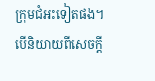ក្រុម‌ជំអះទៀតផង។ បើនិយាយពីសេចក្ដី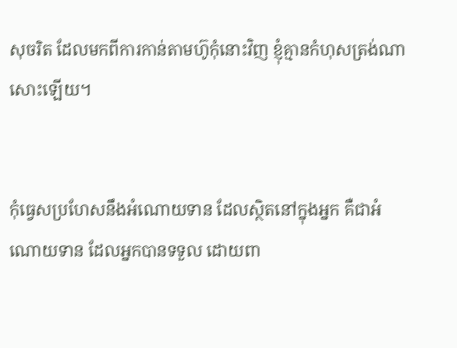សុចរិត ដែលមកពីការកាន់តាមហ៊ូកុំនោះវិញ ខ្ញុំគ្មានកំហុសត្រង់ណាសោះឡើយ។


កុំធ្វេសប្រហែសនឹងអំណោយទាន ដែលស្ថិតនៅក្នុងអ្នក គឺជាអំណោយទាន ដែលអ្នកបានទទួល ដោយពា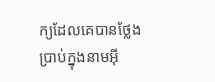ក្យដែលគេបានថ្លែងប្រាប់ក្នុងនាមអ៊ី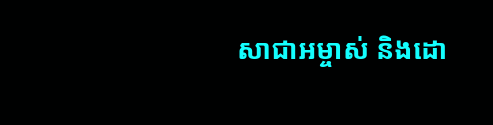សា‌ជាអម្ចាស់ និងដោ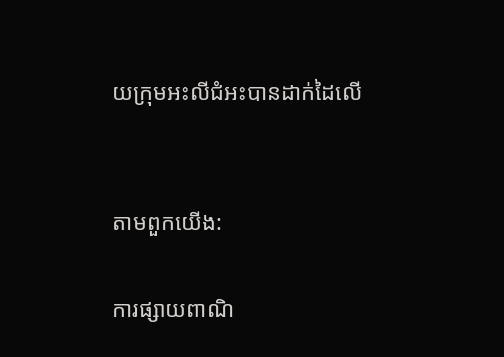យក្រុមអះលី‌ជំអះបានដាក់ដៃលើ


តាមពួកយើង:

ការផ្សាយពាណិ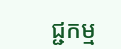ជ្ជកម្ម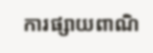ការផ្សាយពាណិ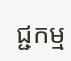ជ្ជកម្ម